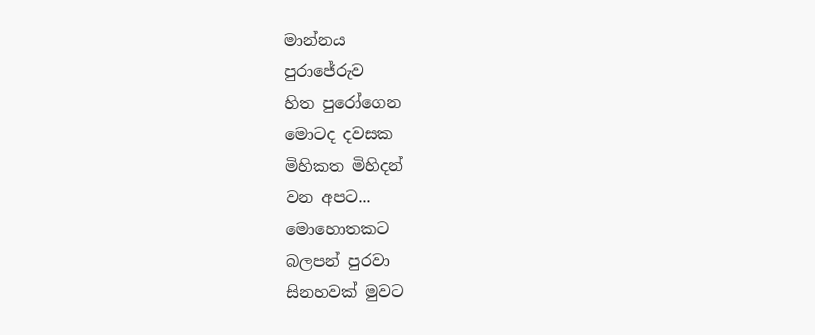මාන්නය
පුරාජේරුව
හිත පුරෝගෙන
මොටද දවසක
මිහිකත මිහිදන්
වන අපට...
මොහොතකට
බලපන් පුරවා
සිනහවක් මුවට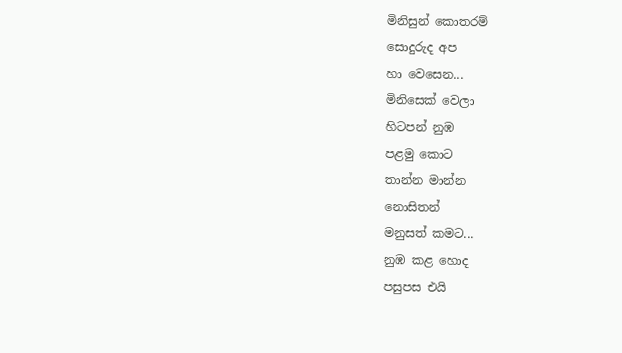මිනිසුන් කොතරම්
සොදුරුද අප
හා වෙසෙන...
මිනිසෙක් වෙලා
හිටපන් නුඹ
පළමු කොට
තාන්න මාන්න
නොසිතන්
මනුසත් කමට...
නුඹ කළ හොද
පසුපස එයි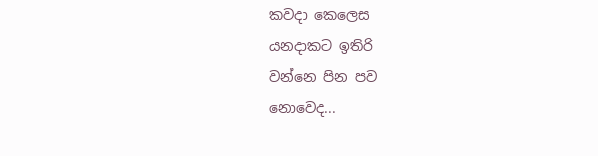කවදා කෙලෙස
යනදාකට ඉතිරි
වන්නෙ පින පව
නොවෙද...